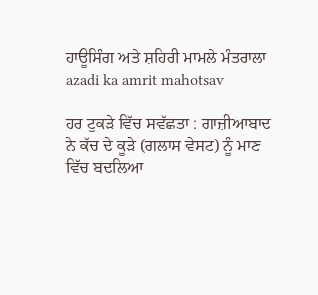ਹਾਊਸਿੰਗ ਅਤੇ ਸ਼ਹਿਰੀ ਮਾਮਲੇ ਮੰਤਰਾਲਾ
azadi ka amrit mahotsav

ਹਰ ਟੁਕੜੇ ਵਿੱਚ ਸਵੱਛਤਾ : ਗਾਜ਼ੀਆਬਾਦ ਨੇ ਕੱਚ ਦੇ ਕੂੜੇ (ਗਲਾਸ ਵੇਸਟ) ਨੂੰ ਮਾਣ ਵਿੱਚ ਬਦਲਿਆ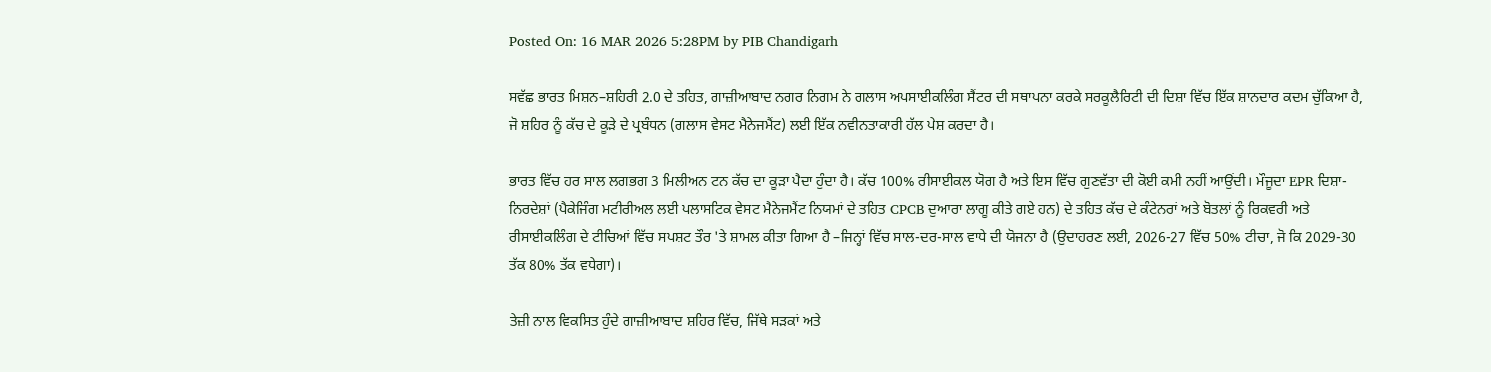Posted On: 16 MAR 2026 5:28PM by PIB Chandigarh

ਸਵੱਛ ਭਾਰਤ ਮਿਸ਼ਨ–ਸ਼ਹਿਰੀ 2.0 ਦੇ ਤਹਿਤ, ਗਾਜ਼ੀਆਬਾਦ ਨਗਰ ਨਿਗਮ ਨੇ ਗਲਾਸ ਅਪਸਾਈਕਲਿੰਗ ਸੈਂਟਰ ਦੀ ਸਥਾਪਨਾ ਕਰਕੇ ਸਰਕੂਲੈਰਿਟੀ ਦੀ ਦਿਸ਼ਾ ਵਿੱਚ ਇੱਕ ਸ਼ਾਨਦਾਰ ਕਦਮ ਚੁੱਕਿਆ ਹੈ, ਜੋ ਸ਼ਹਿਰ ਨੂੰ ਕੱਚ ਦੇ ਕੂੜੇ ਦੇ ਪ੍ਰਬੰਧਨ (ਗਲਾਸ ਵੇਸਟ ਮੈਨੇਜਮੈਂਟ) ਲਈ ਇੱਕ ਨਵੀਨਤਾਕਾਰੀ ਹੱਲ ਪੇਸ਼ ਕਰਦਾ ਹੈ।

ਭਾਰਤ ਵਿੱਚ ਹਰ ਸਾਲ ਲਗਭਗ 3 ਮਿਲੀਅਨ ਟਨ ਕੱਚ ਦਾ ਕੂੜਾ ਪੈਦਾ ਹੁੰਦਾ ਹੈ। ਕੱਚ 100% ਰੀਸਾਈਕਲ ਯੋਗ ਹੈ ਅਤੇ ਇਸ ਵਿੱਚ ਗੁਣਵੱਤਾ ਦੀ ਕੋਈ ਕਮੀ ਨਹੀਂ ਆਉਂਦੀ। ਮੌਜੂਦਾ EPR ਦਿਸ਼ਾ-ਨਿਰਦੇਸ਼ਾਂ (ਪੈਕੇਜਿੰਗ ਮਟੀਰੀਅਲ ਲਈ ਪਲਾਸਟਿਕ ਵੇਸਟ ਮੈਨੇਜਮੈਂਟ ਨਿਯਮਾਂ ਦੇ ਤਹਿਤ CPCB ਦੁਆਰਾ ਲਾਗੂ ਕੀਤੇ ਗਏ ਹਨ) ਦੇ ਤਹਿਤ ਕੱਚ ਦੇ ਕੰਟੇਨਰਾਂ ਅਤੇ ਬੋਤਲਾਂ ਨੂੰ ਰਿਕਵਰੀ ਅਤੇ ਰੀਸਾਈਕਲਿੰਗ ਦੇ ਟੀਚਿਆਂ ਵਿੱਚ ਸਪਸ਼ਟ ਤੌਰ 'ਤੇ ਸ਼ਾਮਲ ਕੀਤਾ ਗਿਆ ਹੈ –ਜਿਨ੍ਹਾਂ ਵਿੱਚ ਸਾਲ-ਦਰ-ਸਾਲ ਵਾਧੇ ਦੀ ਯੋਜਨਾ ਹੈ (ਉਦਾਹਰਣ ਲਈ, 2026-27 ਵਿੱਚ 50% ਟੀਚਾ, ਜੋ ਕਿ 2029-30 ਤੱਕ 80% ਤੱਕ ਵਧੇਗਾ)।

ਤੇਜ਼ੀ ਨਾਲ ਵਿਕਸਿਤ ਹੁੰਦੇ ਗਾਜ਼ੀਆਬਾਦ ਸ਼ਹਿਰ ਵਿੱਚ, ਜਿੱਥੇ ਸੜਕਾਂ ਅਤੇ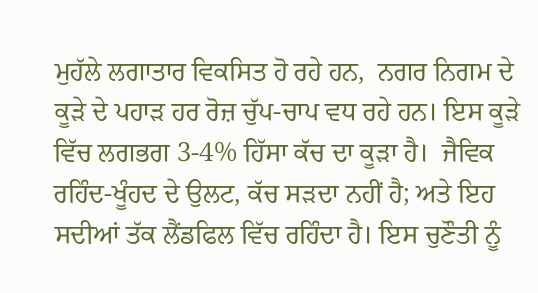ਮੁਹੱਲੇ ਲਗਾਤਾਰ ਵਿਕਸਿਤ ਹੋ ਰਹੇ ਹਨ,  ਨਗਰ ਨਿਗਮ ਦੇ ਕੂੜੇ ਦੇ ਪਹਾੜ ਹਰ ਰੋਜ਼ ਚੁੱਪ-ਚਾਪ ਵਧ ਰਹੇ ਹਨ। ਇਸ ਕੂੜੇ ਵਿੱਚ ਲਗਭਗ 3-4% ਹਿੱਸਾ ਕੱਚ ਦਾ ਕੂੜਾ ਹੈ।  ਜੈਵਿਕ ਰਹਿੰਦ-ਖੂੰਹਦ ਦੇ ਉਲਟ, ਕੱਚ ਸੜਦਾ ਨਹੀਂ ਹੈ; ਅਤੇ ਇਹ ਸਦੀਆਂ ਤੱਕ ਲੈਂਡਫਿਲ ਵਿੱਚ ਰਹਿੰਦਾ ਹੈ। ਇਸ ਚੁਣੌਤੀ ਨੂੰ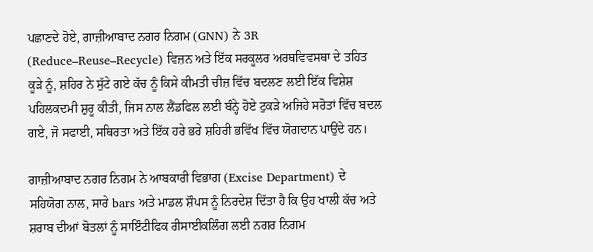ਪਛਾਣਦੇ ਹੋਏ, ਗਾਜ਼ੀਆਬਾਦ ਨਗਰ ਨਿਗਮ (GNN) ਨੇ 3R (Reduce–Reuse–Recycle) ਵਿਜ਼ਨ ਅਤੇ ਇੱਕ ਸਰਕੂਲਰ ਅਰਥਵਿਵਸਥਾ ਦੇ ਤਹਿਤ ਕੂੜੇ ਨੂੰ, ਸ਼ਹਿਰ ਨੇ ਸੁੱਟੇ ਗਏ ਕੱਚ ਨੂੰ ਕਿਸੇ ਕੀਮਤੀ ਚੀਜ਼ ਵਿੱਚ ਬਦਲਣ ਲਈ ਇੱਕ ਵਿਸ਼ੇਸ਼ ਪਹਿਲਕਦਮੀ ਸ਼ੁਰੂ ਕੀਤੀ, ਜਿਸ ਨਾਲ ਲੈਂਡਫਿਲ ਲਈ ਬੰਨ੍ਹੇ ਹੋਏ ਟੁਕੜੇ ਅਜਿਹੇ ਸਰੋਤਾਂ ਵਿੱਚ ਬਦਲ ਗਏ, ਜੋ ਸਫਾਈ, ਸਥਿਰਤਾ ਅਤੇ ਇੱਕ ਹਰੇ ਭਰੇ ਸ਼ਹਿਰੀ ਭਵਿੱਖ ਵਿੱਚ ਯੋਗਦਾਨ ਪਾਉਂਦੇ ਹਨ।

ਗਾਜ਼ੀਆਬਾਦ ਨਗਰ ਨਿਗਮ ਨੇ ਆਬਕਾਰੀ ਵਿਭਾਗ (Excise Department) ਦੇ ਸਹਿਯੋਗ ਨਾਲ, ਸਾਰੇ bars ਅਤੇ ਮਾਡਲ ਸ਼ੌਪਸ ਨੂੰ ਨਿਰਦੇਸ਼ ਦਿੱਤਾ ਹੈ ਕਿ ਉਹ ਖਾਲੀ ਕੱਚ ਅਤੇ ਸ਼ਰਾਬ ਦੀਆਂ ਬੋਤਲਾਂ ਨੂੰ ਸਾਇੰਟੀਫਿਕ ਰੀਸਾਈਕਲਿੰਗ ਲਈ ਨਗਰ ਨਿਗਮ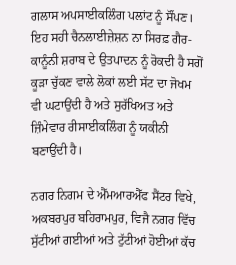ਗਲਾਸ ਅਪਸਾਈਕਲਿੰਗ ਪਲਾਂਟ ਨੂੰ ਸੌਂਪਣ। ਇਹ ਸਹੀ ਚੈਨਲਾਈਜ਼ੇਸ਼ਨ ਨਾ ਸਿਰਫ਼ ਗੈਰ-ਕਾਨੂੰਨੀ ਸ਼ਰਾਬ ਦੇ ਉਤਪਾਦਨ ਨੂੰ ਰੋਕਦੀ ਹੈ ਸਗੋਂ ਕੂੜਾ ਚੁੱਕਣ ਵਾਲੇ ਲੋਕਾਂ ਲਈ ਸੱਟ ਦਾ ਜੋਖਮ ਵੀ ਘਟਾਉਂਦੀ ਹੈ ਅਤੇ ਸੁਰੱਖਿਅਤ ਅਤੇ ਜ਼ਿੰਮੇਵਾਰ ਰੀਸਾਈਕਲਿੰਗ ਨੂੰ ਯਕੀਨੀ ਬਣਾਉਂਦੀ ਹੈ।

ਨਗਰ ਨਿਗਮ ਦੇ ਐੱਮਆਰਐੱਫ ਸੈਂਟਰ ਵਿਖੇ, ਅਕਬਰਪੁਰ ਬਹਿਰਾਮਪੁਰ, ਵਿਜੈ ਨਗਰ ਵਿੱਚ ਸੁੱਟੀਆਂ ਗਈਆਂ ਅਤੇ ਟੁੱਟੀਆਂ ਹੋਈਆਂ ਕੱਚ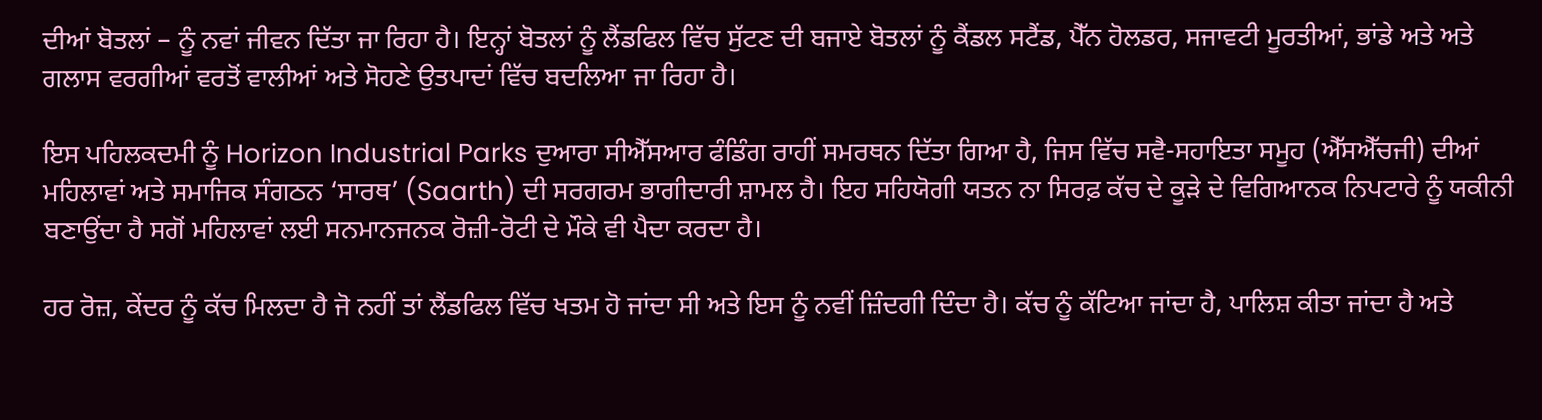ਦੀਆਂ ਬੋਤਲਾਂ – ਨੂੰ ਨਵਾਂ ਜੀਵਨ ਦਿੱਤਾ ਜਾ ਰਿਹਾ ਹੈ। ਇਨ੍ਹਾਂ ਬੋਤਲਾਂ ਨੂੰ ਲੈਂਡਫਿਲ ਵਿੱਚ ਸੁੱਟਣ ਦੀ ਬਜਾਏ ਬੋਤਲਾਂ ਨੂੰ ਕੈਂਡਲ ਸਟੈਂਡ, ਪੈੱਨ ਹੋਲਡਰ, ਸਜਾਵਟੀ ਮੂਰਤੀਆਂ, ਭਾਂਡੇ ਅਤੇ ਅਤੇ ਗਲਾਸ ਵਰਗੀਆਂ ਵਰਤੋਂ ਵਾਲੀਆਂ ਅਤੇ ਸੋਹਣੇ ਉਤਪਾਦਾਂ ਵਿੱਚ ਬਦਲਿਆ ਜਾ ਰਿਹਾ ਹੈ।

ਇਸ ਪਹਿਲਕਦਮੀ ਨੂੰ Horizon Industrial Parks ਦੁਆਰਾ ਸੀਐੱਸਆਰ ਫੰਡਿੰਗ ਰਾਹੀਂ ਸਮਰਥਨ ਦਿੱਤਾ ਗਿਆ ਹੈ, ਜਿਸ ਵਿੱਚ ਸਵੈ-ਸਹਾਇਤਾ ਸਮੂਹ (ਐੱਸਐੱਚਜੀ) ਦੀਆਂ ਮਹਿਲਾਵਾਂ ਅਤੇ ਸਮਾਜਿਕ ਸੰਗਠਨ ‘ਸਾਰਥ’ (Saarth) ਦੀ ਸਰਗਰਮ ਭਾਗੀਦਾਰੀ ਸ਼ਾਮਲ ਹੈ। ਇਹ ਸਹਿਯੋਗੀ ਯਤਨ ਨਾ ਸਿਰਫ਼ ਕੱਚ ਦੇ ਕੂੜੇ ਦੇ ਵਿਗਿਆਨਕ ਨਿਪਟਾਰੇ ਨੂੰ ਯਕੀਨੀ ਬਣਾਉਂਦਾ ਹੈ ਸਗੋਂ ਮਹਿਲਾਵਾਂ ਲਈ ਸਨਮਾਨਜਨਕ ਰੋਜ਼ੀ-ਰੋਟੀ ਦੇ ਮੌਕੇ ਵੀ ਪੈਦਾ ਕਰਦਾ ਹੈ।

ਹਰ ਰੋਜ਼, ਕੇਂਦਰ ਨੂੰ ਕੱਚ ਮਿਲਦਾ ਹੈ ਜੋ ਨਹੀਂ ਤਾਂ ਲੈਂਡਫਿਲ ਵਿੱਚ ਖਤਮ ਹੋ ਜਾਂਦਾ ਸੀ ਅਤੇ ਇਸ ਨੂੰ ਨਵੀਂ ਜ਼ਿੰਦਗੀ ਦਿੰਦਾ ਹੈ। ਕੱਚ ਨੂੰ ਕੱਟਿਆ ਜਾਂਦਾ ਹੈ, ਪਾਲਿਸ਼ ਕੀਤਾ ਜਾਂਦਾ ਹੈ ਅਤੇ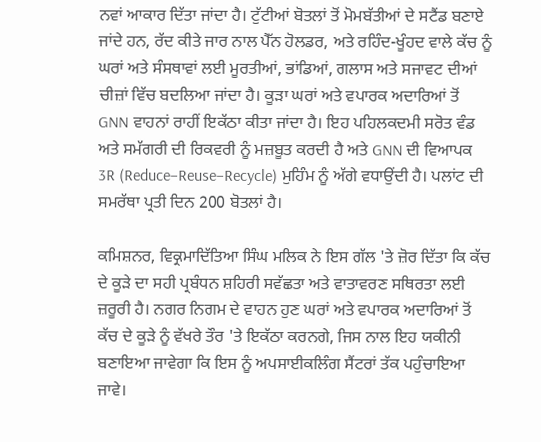ਨਵਾਂ ਆਕਾਰ ਦਿੱਤਾ ਜਾਂਦਾ ਹੈ। ਟੁੱਟੀਆਂ ਬੋਤਲਾਂ ਤੋਂ ਮੋਮਬੱਤੀਆਂ ਦੇ ਸਟੈਂਡ ਬਣਾਏ ਜਾਂਦੇ ਹਨ, ਰੱਦ ਕੀਤੇ ਜਾਰ ਨਾਲ ਪੈੱਨ ਹੋਲਡਰ, ਅਤੇ ਰਹਿੰਦ-ਖੂੰਹਦ ਵਾਲੇ ਕੱਚ ਨੂੰ ਘਰਾਂ ਅਤੇ ਸੰਸਥਾਵਾਂ ਲਈ ਮੂਰਤੀਆਂ, ਭਾਂਡਿਆਂ, ਗਲਾਸ ਅਤੇ ਸਜਾਵਟ ਦੀਆਂ ਚੀਜ਼ਾਂ ਵਿੱਚ ਬਦਲਿਆ ਜਾਂਦਾ ਹੈ। ਕੂੜਾ ਘਰਾਂ ਅਤੇ ਵਪਾਰਕ ਅਦਾਰਿਆਂ ਤੋਂ GNN ਵਾਹਨਾਂ ਰਾਹੀਂ ਇਕੱਠਾ ਕੀਤਾ ਜਾਂਦਾ ਹੈ। ਇਹ ਪਹਿਲਕਦਮੀ ਸਰੋਤ ਵੰਡ ਅਤੇ ਸਮੱਗਰੀ ਦੀ ਰਿਕਵਰੀ ਨੂੰ ਮਜ਼ਬੂਤ ਕਰਦੀ ਹੈ ਅਤੇ GNN ਦੀ ਵਿਆਪਕ 3R (Reduce–Reuse–Recycle) ਮੁਹਿੰਮ ਨੂੰ ਅੱਗੇ ਵਧਾਉਂਦੀ ਹੈ। ਪਲਾਂਟ ਦੀ ਸਮਰੱਥਾ ਪ੍ਰਤੀ ਦਿਨ 200 ਬੋਤਲਾਂ ਹੈ।

ਕਮਿਸ਼ਨਰ, ਵਿਕ੍ਰਮਾਦਿੱਤਿਆ ਸਿੰਘ ਮਲਿਕ ਨੇ ਇਸ ਗੱਲ 'ਤੇ ਜ਼ੋਰ ਦਿੱਤਾ ਕਿ ਕੱਚ ਦੇ ਕੂੜੇ ਦਾ ਸਹੀ ਪ੍ਰਬੰਧਨ ਸ਼ਹਿਰੀ ਸਵੱਛਤਾ ਅਤੇ ਵਾਤਾਵਰਣ ਸਥਿਰਤਾ ਲਈ ਜ਼ਰੂਰੀ ਹੈ। ਨਗਰ ਨਿਗਮ ਦੇ ਵਾਹਨ ਹੁਣ ਘਰਾਂ ਅਤੇ ਵਪਾਰਕ ਅਦਾਰਿਆਂ ਤੋਂ ਕੱਚ ਦੇ ਕੂੜੇ ਨੂੰ ਵੱਖਰੇ ਤੌਰ 'ਤੇ ਇਕੱਠਾ ਕਰਨਗੇ, ਜਿਸ ਨਾਲ ਇਹ ਯਕੀਨੀ ਬਣਾਇਆ ਜਾਵੇਗਾ ਕਿ ਇਸ ਨੂੰ ਅਪਸਾਈਕਲਿੰਗ ਸੈਂਟਰਾਂ ਤੱਕ ਪਹੁੰਚਾਇਆ ਜਾਵੇ।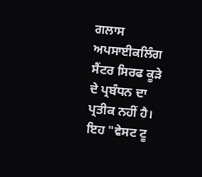ਗਲਾਸ ਅਪਸਾਈਕਲਿੰਗ ਸੈਂਟਰ ਸਿਰਫ ਕੂੜੇ ਦੇ ਪ੍ਰਬੰਧਨ ਦਾ ਪ੍ਰਤੀਕ ਨਹੀਂ ਹੈ। ਇਹ "ਵੇਸਟ ਟੂ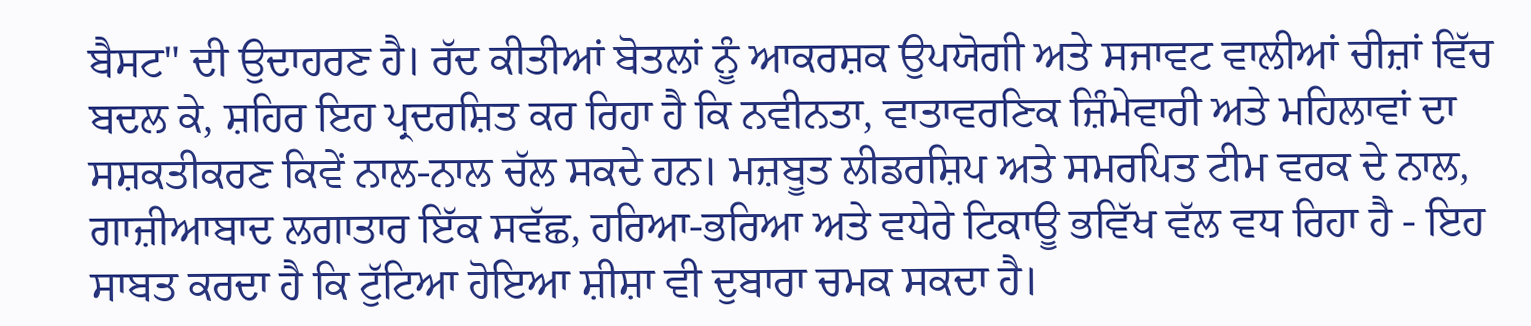ਬੈਸਟ" ਦੀ ਉਦਾਹਰਣ ਹੈ। ਰੱਦ ਕੀਤੀਆਂ ਬੋਤਲਾਂ ਨੂੰ ਆਕਰਸ਼ਕ ਉਪਯੋਗੀ ਅਤੇ ਸਜਾਵਟ ਵਾਲੀਆਂ ਚੀਜ਼ਾਂ ਵਿੱਚ ਬਦਲ ਕੇ, ਸ਼ਹਿਰ ਇਹ ਪ੍ਰਦਰਸ਼ਿਤ ਕਰ ਰਿਹਾ ਹੈ ਕਿ ਨਵੀਨਤਾ, ਵਾਤਾਵਰਣਿਕ ਜ਼ਿੰਮੇਵਾਰੀ ਅਤੇ ਮਹਿਲਾਵਾਂ ਦਾ ਸਸ਼ਕਤੀਕਰਣ ਕਿਵੇਂ ਨਾਲ-ਨਾਲ ਚੱਲ ਸਕਦੇ ਹਨ। ਮਜ਼ਬੂਤ ਲੀਡਰਸ਼ਿਪ ਅਤੇ ਸਮਰਪਿਤ ਟੀਮ ਵਰਕ ਦੇ ਨਾਲ, ਗਾਜ਼ੀਆਬਾਦ ਲਗਾਤਾਰ ਇੱਕ ਸਵੱਛ, ਹਰਿਆ-ਭਰਿਆ ਅਤੇ ਵਧੇਰੇ ਟਿਕਾਊ ਭਵਿੱਖ ਵੱਲ ਵਧ ਰਿਹਾ ਹੈ - ਇਹ ਸਾਬਤ ਕਰਦਾ ਹੈ ਕਿ ਟੁੱਟਿਆ ਹੋਇਆ ਸ਼ੀਸ਼ਾ ਵੀ ਦੁਬਾਰਾ ਚਮਕ ਸਕਦਾ ਹੈ।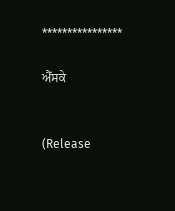****************

ਐੱਸਕੇ


(Release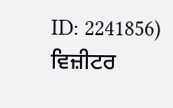ID: 2241856) ਵਿਜ਼ੀਟਰ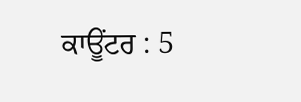ਕਾਊਂਟਰ : 5